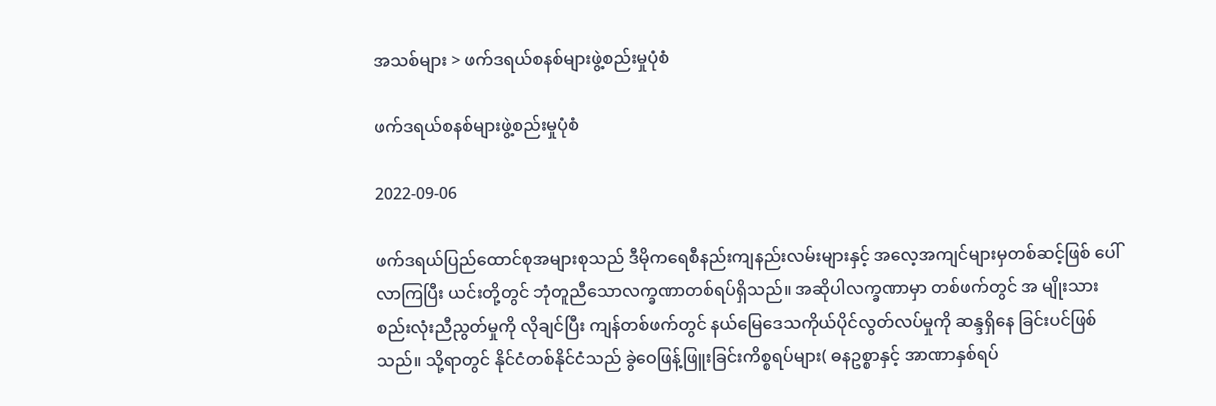အသစ်များ > ဖက်ဒရယ်စနစ်များဖွဲ့စည်းမှုပုံစံ

ဖက်ဒရယ်စနစ်များဖွဲ့စည်းမှုပုံစံ

2022-09-06

ဖက်ဒရယ်ပြည်ထောင်စုအများစုသည် ဒီမိုကရေစီနည်းကျနည်းလမ်းများနှင့် အလေ့အကျင်များမှတစ်ဆင့်ဖြစ် ပေါ်လာကြပြီး ယင်းတို့တွင် ဘုံတူညီသောလက္ခဏာတစ်ရပ်ရှိသည်။ အဆိုပါလက္ခဏာမှာ တစ်ဖက်တွင် အ မျိုးသားစည်းလုံးညီညွတ်မှုကို လိုချင်ပြီး ကျန်တစ်ဖက်တွင် နယ်မြေဒေသကိုယ်ပိုင်လွတ်လပ်မှုကို ဆန္ဒရှိနေ ခြင်းပင်ဖြစ်သည်။ သို့ရာတွင် နိုင်ငံတစ်နိုင်ငံသည် ခွဲဝေဖြန့်ဖြူးခြင်းကိစ္စရပ်များ( ဓနဥစ္စာနှင့် အာဏာနှစ်ရပ်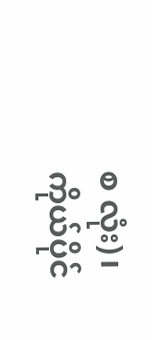စ လုံး)၊ ကိုယ်ပိုင်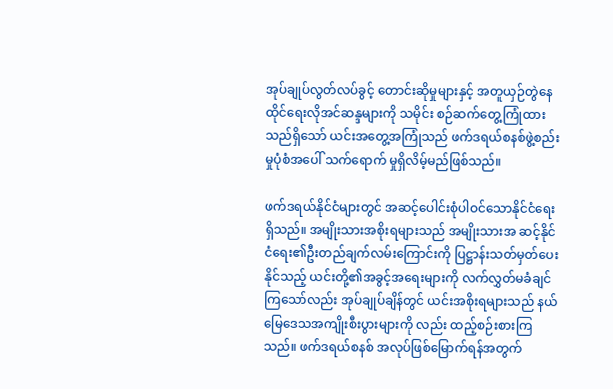အုပ်ချုပ်လွတ်လပ်ခွင့် တောင်းဆိုမှုများနှင့် အတူယှဉ်တွဲနေထိုင်ရေးလိုအင်ဆန္ဒများကို သမိုင်း စဉ်ဆက်တွေ့ကြုံထားသည်ရှိသော် ယင်းအတွေ့အကြုံသည် ဖက်ဒရယ်စနစ်ဖွဲ့စည်းမှုပုံစံအပေါ် သက်ရောက် မှုရှိလိမ့်မည်ဖြစ်သည်။

ဖက်ဒရယ်နိုင်ငံများတွင် အဆင့်ပေါင်းစုံပါဝင်သောနိုင်ငံရေးရှိသည်။ အမျိုးသားအစိုးရများသည် အမျိုးသားအ ဆင့်နိုင်ငံရေး၏ဦးတည်ချက်လမ်းကြောင်းကို ပြဋ္ဌာန်းသတ်မှတ်ပေးနိုင်သည့် ယင်းတို့၏အခွင့်အရေးများကို လက်လွှတ်မခံချင်ကြသော်လည်း အုပ်ချုပ်ချိန်တွင် ယင်းအစိုးရများသည် နယ်မြေဒေသအကျိုးစီးပွားများကို လည်း ထည့်စဉ်းစားကြသည်။ ဖက်ဒရယ်စနစ် အလုပ်ဖြစ်မြောက်ရန်အတွက်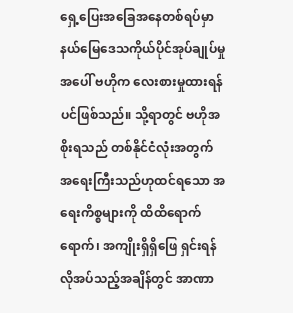ရှေ့ပြေးအခြေအနေတစ်ရပ်မှာ နယ်မြေဒေသကိုယ်ပိုင်အုပ်ချုပ်မှုအပေါ် ဗဟိုက လေးစားမှုထားရန်ပင်ဖြစ်သည်။ သို့ရာတွင် ဗဟိုအစိုးရသည် တစ်နိုင်ငံလုံးအတွက် အရေးကြီးသည်ဟုထင်ရသော အရေးကိစ္စများကို ထိထိရောက်ရောက်၊ အကျိုးရှိရှိဖြေ ရှင်းရန်လိုအပ်သည့်အချိန်တွင် အာဏာ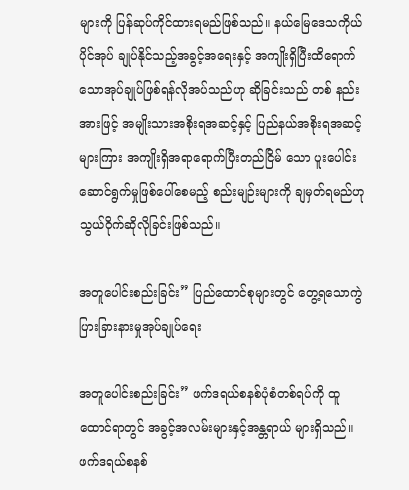များကို ပြန်ဆုပ်ကိုင်ထားရမည်ဖြစ်သည်။ နယ်မြေဒေသကိုယ်ပိုင်အုပ် ချုပ်နိုင်သည့်အခွင့်အရေးနှင့် အကျိုးရှိပြီးထိရောက်သောအုပ်ချုပ်ဖြစ်ရန်လိုအပ်သည်ဟု ဆိုခြင်းသည် တစ် နည်းအားဖြင့် အမျိုးသားအစိုးရအဆင့်နှင့် ပြည်နယ်အစိုးရအဆင့်များကြား အကျိုးရှိအရာရောက်ပြီးတည်ငြိမ် သော ပူးပေါင်းဆောင်ရွက်မှုဖြစ်ပေါ်စေမည့် စည်းမျဉ်းများကို ချမှတ်ရမည်ဟု သွယ်ဝိုက်ဆိုလိုခြင်းဖြစ်သည်။

အတူပေါင်းစည်းခြင်း” ပြည်ထောင်စုများတွင် တွေ့ရသောကွဲပြားခြားနားမှုအုပ်ချုပ်ရေး

အတူပေါင်းစည်းခြင်း” ဖက်ဒရယ်စနစ်ပုံစံတစ်ရပ်ကို ထူထောင်ရာတွင် အခွင့်အလမ်းများနှင့်အန္တရာယ် များရှိသည်။ ဖက်ဒရယ်စနစ်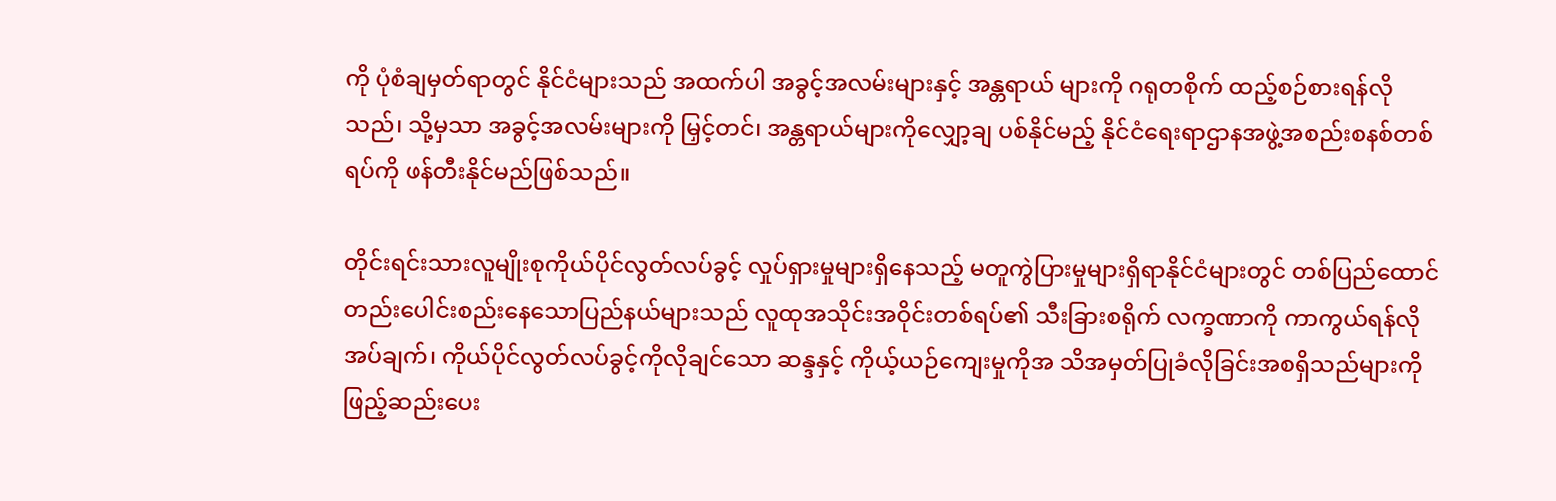ကို ပုံစံချမှတ်ရာတွင် နိုင်ငံများသည် အထက်ပါ အခွင့်အလမ်းများနှင့် အန္တရာယ် များကို ဂရုတစိုက် ထည့်စဉ်စားရန်လိုသည်၊ သို့မှသာ အခွင့်အလမ်းများကို မြှင့်တင်၊ အန္တရာယ်များကိုလျှော့ချ ပစ်နိုင်မည့် နိုင်ငံရေးရာဌာနအဖွဲ့အစည်းစနစ်တစ်ရပ်ကို ဖန်တီးနိုင်မည်ဖြစ်သည်။

တိုင်းရင်းသားလူမျိုးစုကိုယ်ပိုင်လွတ်လပ်ခွင့် လှုပ်ရှားမှုများရှိနေသည့် မတူကွဲပြားမှုများရှိရာနိုင်ငံများတွင် တစ်ပြည်ထောင်တည်းပေါင်းစည်းနေသောပြည်နယ်များသည် လူထုအသိုင်းအဝိုင်းတစ်ရပ်၏ သီးခြားစရိုက် လက္ခဏာကို ကာကွယ်ရန်လိုအပ်ချက်၊ ကိုယ်ပိုင်လွတ်လပ်ခွင့်ကိုလိုချင်သော ဆန္ဒနှင့် ကိုယ့်ယဉ်ကျေးမှုကိုအ သိအမှတ်ပြုခံလိုခြင်းအစရှိသည်များကို ဖြည့်ဆည်းပေး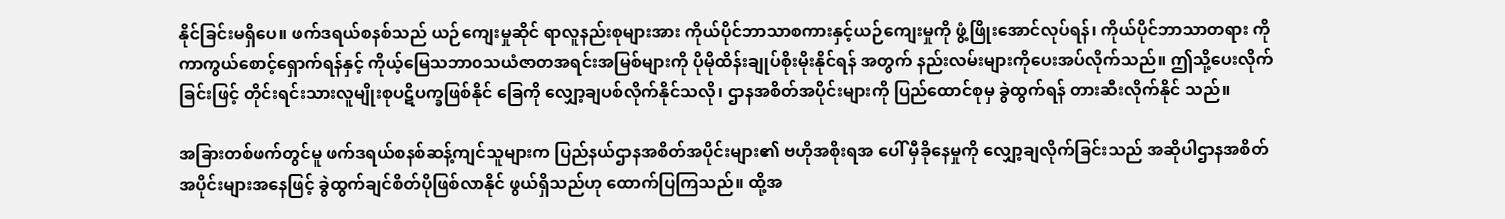နိုင်ခြင်းမရှိပေ။ ဖက်ဒရယ်စနစ်သည် ယဉ်ကျေးမှုဆိုင် ရာလူနည်းစုများအား ကိုယ်ပိုင်ဘာသာစကားနှင့်ယဉ်ကျေးမှုကို ဖွံ့ဖြိုးအောင်လုပ်ရန်၊ ကိုယ်ပိုင်ဘာသာတရား ကို ကာကွယ်စောင့်ရှောက်ရန်နှင့် ကိုယ့်မြေသဘာ၀သယံဇာတအရင်းအမြစ်များကို ပိုမိုထိန်းချုပ်စိုးမိုးနိုင်ရန် အတွက် နည်းလမ်းများကိုပေးအပ်လိုက်သည်။ ဤသို့ပေးလိုက်ခြင်းဖြင့် တိုင်းရင်းသားလူမျိုးစုပဋိပက္ခဖြစ်နိုင် ခြေကို လျှော့ချပစ်လိုက်နိုင်သလို၊ ဌာနအစိတ်အပိုင်းများကို ပြည်ထောင်စုမှ ခွဲထွက်ရန် တားဆီးလိုက်နိုင် သည်။

အခြားတစ်ဖက်တွင်မူ ဖက်ဒရယ်စနစ်ဆန့်ကျင်သူများက ပြည်နယ်ဌာနအစိတ်အပိုင်းများ၏ ဗဟိုအစိုးရအ ပေါ် မှီခိုနေမှုကို လျှော့ချလိုက်ခြင်းသည် အဆိုပါဌာနအစိတ်အပိုင်းများအနေဖြင့် ခွဲထွက်ချင်စိတ်ပိုဖြစ်လာနိုင် ဖွယ်ရှိသည်ဟု ထောက်ပြကြသည်။ ထို့အ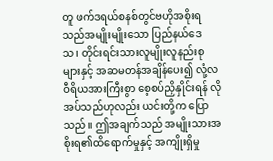တူ ဖက်ဒရယ်စနစ်တွင်ဗဟိုအစိုးရသည်အမျိုးမျိုးသော ပြည်နယ်ဒေ သ၊ တိုင်းရင်းသားလူမျိုးလူနည်းစုများနှင့် အဆမတန်အချိန်ပေး၍ လုံ့လဝီရိယအားကြီးစွာ စေ့စပ်ညှိနှိုင်းရန် လိုအပ်သည်ဟုလည်း ယင်းတို့က ပြောသည်။ ဤအချက်သည် အမျိုးသားအစိုးရ၏ထိရောက်မှုနှင့် အကျိုးရှိမှု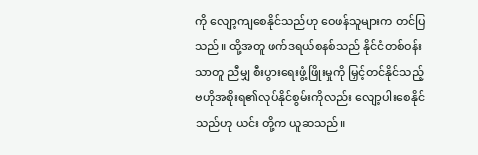ကို လျော့ကျစေနိုင်သည်ဟု ဝေဖန်သူများက တင်ပြသည်။ ထို့အတူ ဖက်ဒရယ်စနစ်သည် နိုင်ငံတစ်ဝန်းသာတူ ညီမျှ စီးပွားရေးဖွံ့ဖြိုးမှုကို မြှင့်တင်နိုင်သည့် ဗဟိုအစိုးရ၏လုပ်နိုင်စွမ်းကိုလည်း လျော့ပါးစေနိုင်သည်ဟု ယင်း တို့က ယူဆသည်။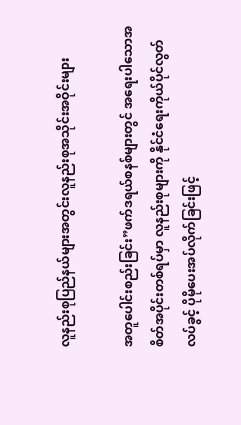လူနည်းစုပြည်နယ်များအတွင်းလူနည်းစုအသိုင်းအဝိုင်းများ

အတူပေါင်းစည်းခြင်း”ဖက်ဒရယ်စနစ်များတွင် အရေးပါသောအစိတ်အပိုင်းတစ်ရပ်မှာ လူနည်းစုများကို နိုင်ငံရေးကိုယ်ပိုင်လွတ်လပ်ခွင့် ပိုမိုပေးအပ်လိုက်ခြင်းဖြင့်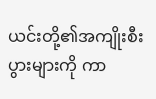ယင်းတို့၏အကျိုးစီးပွားများကို ကာ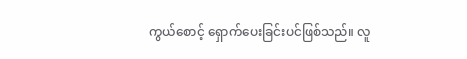ကွယ်စောင့် ရှောက်ပေးခြင်းပင်ဖြစ်သည်။ လူ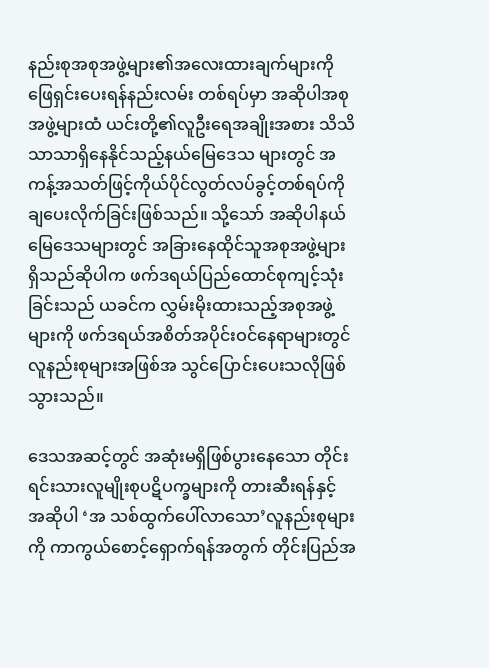နည်းစုအစုအဖွဲ့များ၏အလေးထားချက်များကို ဖြေရှင်းပေးရန်နည်းလမ်း တစ်ရပ်မှာ အဆိုပါအစုအဖွဲ့များထံ ယင်းတို့၏လူဦးရေအချိုးအစား သိသိသာသာရှိနေနိုင်သည့်နယ်မြေဒေသ များတွင် အကန့်အသတ်ဖြင့်ကိုယ်ပိုင်လွတ်လပ်ခွင့်တစ်ရပ်ကို ချပေးလိုက်ခြင်းဖြစ်သည်။ သို့သော် အဆိုပါနယ် မြေဒေသများတွင် အခြားနေထိုင်သူအစုအဖွဲ့များရှိသည်ဆိုပါက ဖက်ဒရယ်ပြည်ထောင်စုကျင့်သုံးခြင်းသည် ယခင်က လွှမ်းမိုးထားသည့်အစုအဖွဲ့များကို ဖက်ဒရယ်အစိတ်အပိုင်းဝင်နေရာများတွင် လူနည်းစုများအဖြစ်အ သွင်ပြောင်းပေးသလိုဖြစ်သွားသည်။

ဒေသအဆင့်တွင် အဆုံးမရှိဖြစ်ပွားနေသော တိုင်းရင်းသားလူမျိုးစုပဋိပက္ခများကို တားဆီးရန်နှင့် အဆိုပါ ‘အ သစ်ထွက်ပေါ်လာသော’လူနည်းစုများကို ကာကွယ်စောင့်ရှောက်ရန်အတွက် တိုင်းပြည်အ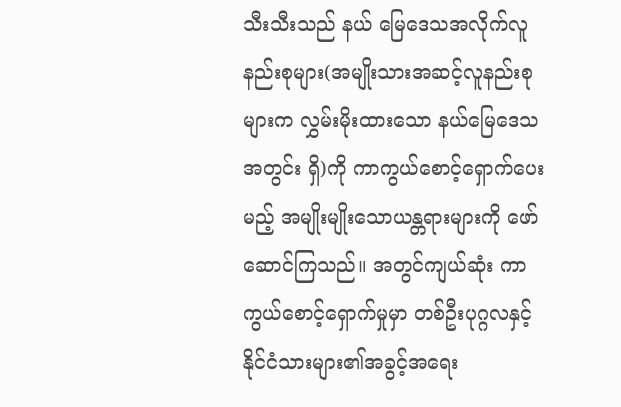သီးသီးသည် နယ် မြေဒေသအလိုက်လူနည်းစုများ(အမျိုးသားအဆင့်လူနည်းစုများက လွှမ်းမိုးထားသော နယ်မြေဒေသအတွင်း ရှိ)ကို ကာကွယ်စောင့်ရှောက်ပေးမည့် အမျိုးမျိုးသောယန္တရားများကို ဖော်ဆောင်ကြသည်။ အတွင်ကျယ်ဆုံး ကာကွယ်စောင့်ရှောက်မှုမှာ တစ်ဦးပုဂ္ဂလနှင့် နိုင်ငံသားများ၏အခွင့်အရေး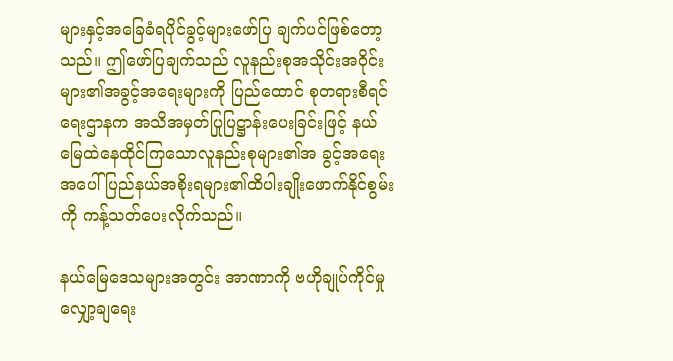များနှင့်အခြေခံရပိုင်ခွင့်များဖော်ပြ ချက်ပင်ဖြစ်တော့သည်။ ဤဖော်ပြချက်သည် လူနည်းစုအသိုင်းအဝိုင်းများ၏အခွင့်အရေးများကို ပြည်ထောင် စုတရားစီရင်ရေးဌာနက အသိအမှတ်ပြုပြဋ္ဌာန်းပေးခြင်းဖြင့် နယ်မြေထဲနေထိုင်ကြသောလူနည်းစုများ၏အ ခွင့်အရေးအပေါ် ပြည်နယ်အစိုးရများ၏ထိပါးချိုးဖောက်နိုင်စွမ်းကို ကန့်သတ်ပေးလိုက်သည်။

နယ်မြေဒေသများအတွင်း အာဏာကို ဗဟိုချုပ်ကိုင်မှုလျှော့ချရေး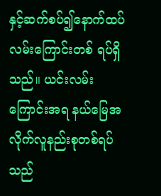နှင့်ဆက်စပ်၍နောက်ထပ်လမ်းကြောင်းတစ် ရပ်ရှိသည်။ ယင်းလမ်းကြောင်းအရ နယ်မြေအလိုက်လူနည်းစုတစ်ရပ်သည်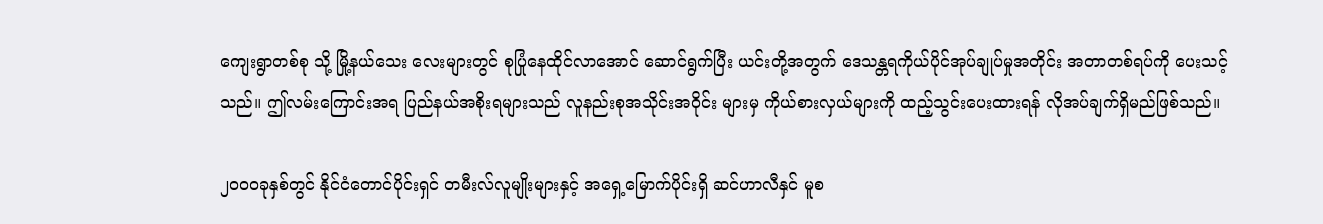ကျေးရွာတစ်စု သို့ မြို့နယ်သေး လေးများတွင် စုပြုံနေထိုင်လာအောင် ဆောင်ရွက်ပြီး ယင်းတို့အတွက် ဒေသန္တရကိုယ်ပိုင်အုပ်ချုပ်မှုအတိုင်း အတာတစ်ရပ်ကို ပေးသင့်သည်။ ဤလမ်းကြောင်းအရ ပြည်နယ်အစိုးရများသည် လူနည်းစုအသိုင်းအဝိုင်း များမှ ကိုယ်စားလှယ်များကို ထည့်သွင်းပေးထားရန် လိုအပ်ချက်ရှိမည်ဖြစ်သည်။

၂၀၀၀ခုနှစ်တွင် နိုင်ငံတောင်ပိုင်းရှင် တမီးလ်လူမျိုးများနှင့် အရှေ့မြောက်ပိုင်းရှိ ဆင်ဟာလီနှင် မူစ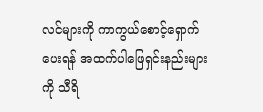လင်များကို ကာကွယ်စောင့်ရှောက်ပေးရန် အထက်ပါဖြေရှင်းနည်းများကို သီရိ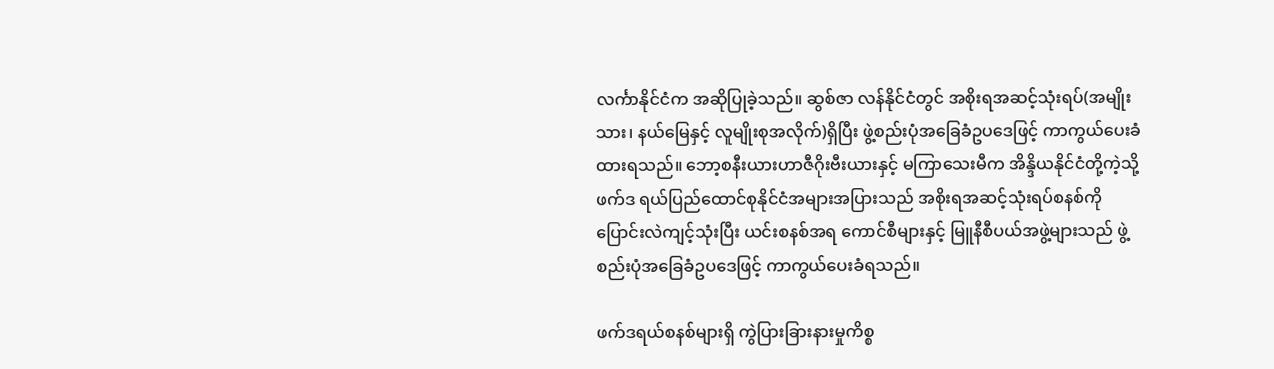လင်္ကာနိုင်ငံက အဆိုပြုခဲ့သည်။ ဆွစ်ဇာ လန်နိုင်ငံတွင် အစိုးရအဆင့်သုံးရပ်(အမျိုးသား၊ နယ်မြေနှင့် လူမျိုးစုအလိုက်)ရှိပြီး ဖွဲ့စည်းပုံအခြေခံဥပဒေဖြင့် ကာကွယ်ပေးခံထားရသည်။ ဘော့စနီးယားဟာဇီဂိုးဗီးယားနှင့် မကြာသေးမီက အိန္ဒိယနိုင်ငံတို့ကဲ့သို့ ဖက်ဒ ရယ်ပြည်ထောင်စုနိုင်ငံအများအပြားသည် အစိုးရအဆင့်သုံးရပ်စနစ်ကို ပြောင်းလဲကျင့်သုံးပြီး ယင်းစနစ်အရ ကောင်စီများနှင့် မြူနီစီပယ်အဖွဲ့များသည် ဖွဲ့စည်းပုံအခြေခံဥပဒေဖြင့် ကာကွယ်ပေးခံရသည်။

ဖက်ဒရယ်စနစ်များရှိ ကွဲပြားခြားနားမှုကိစ္စ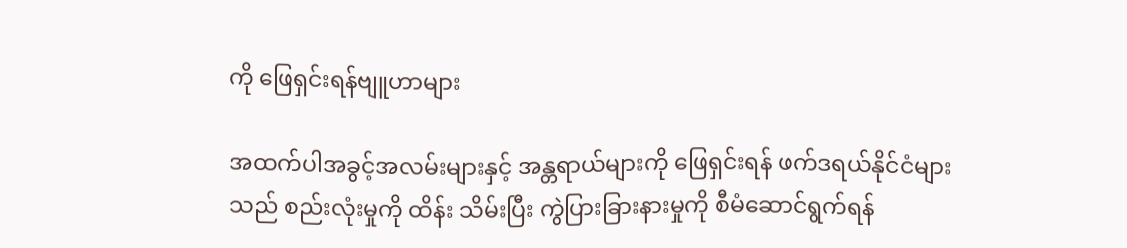ကို ဖြေရှင်းရန်ဗျူဟာများ

အထက်ပါအခွင့်အလမ်းများနှင့် အန္တရာယ်များကို ဖြေရှင်းရန် ဖက်ဒရယ်နိုင်ငံများသည် စည်းလုံးမှုကို ထိန်း သိမ်းပြီး ကွဲပြားခြားနားမှုကို စီမံဆောင်ရွက်ရန်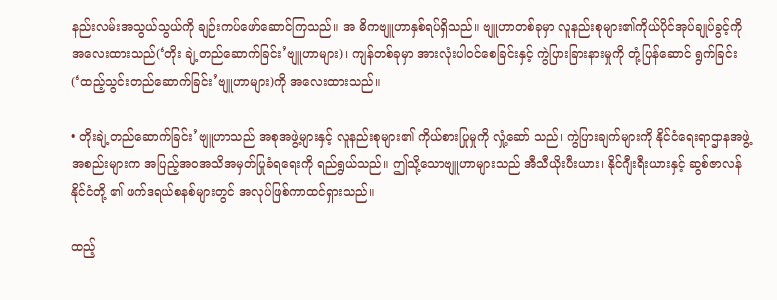နည်းလမ်းအသွယ်သွယ်ကို ချဉ်းကပ်ဖော်ဆောင်ကြသည်။ အ ဓိကဗျူဟာနှစ်ရပ်ရှိသည်။ ဗျူဟာတစ်ခုမှာ လူနည်းစုများ၏ကိုယ်ပိုင်အုပ်ချုပ်ခွင့်ကို အလေးထားသည်(‘တိုး ချဲ့တည်ဆောက်ခြင်း’ဗျူဟာများ)၊ ကျန်တစ်ခုမှာ အားလုံးပါဝင်စေခြင်းနှင့် ကွဲပြားခြားနားမှုကို တုံ့ပြန်ဆောင် ရွက်ခြင်း(‘ထည့်သွင်းတည်ဆောက်ခြင်း’ဗျူဟာများ)ကို အလေးထားသည်။

• တိုးချဲ့တည်ဆောက်ခြင်း’ဗျူဟာသည် အစုအဖွဲ့များနှင့် လူနည်းစုများ၏ ကိုယ်စားပြုမှုကို လှုံ့ဆော် သည်၊ ကွဲပြားချက်များကို နိုင်ငံရေးရာဌာနအဖွဲ့အစည်းများက အပြည့်အ၀အသိအမှတ်ပြုခံရရေးကို ရည်ရွယ်သည်။ ဤသို့သောဗျူဟာများသည် အီသီယိုးပီးယား၊ နိုင်ဂျီးရီးယားနှင့် ဆွစ်ဇာလန်နိုင်ငံတို့ ၏ ဖက်ဒရယ်စနစ်များတွင် အလုပ်ဖြစ်ကာထင်ရှားသည်။

ထည့်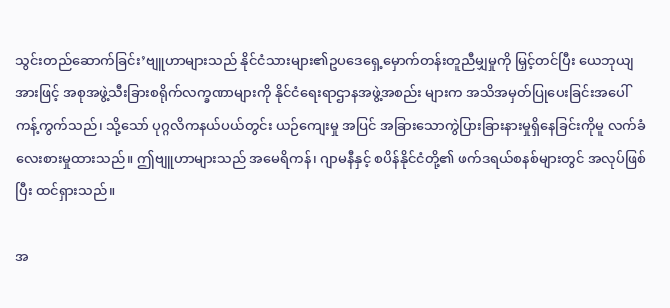သွင်းတည်ဆောက်ခြင်း’ဗျူဟာများသည် နိုင်ငံသားများ၏ဥပဒေရှေ့မှောက်တန်းတူညီမျှမှုကို မြှင့်တင်ပြီး ယေဘုယျအားဖြင့် အစုအဖွဲ့သီးခြားစရိုက်လက္ခဏာများကို နိုင်ငံရေးရာဌာနအဖွဲ့အစည်း များက အသိအမှတ်ပြုပေးခြင်းအပေါ် ကန့်ကွက်သည်၊ သို့သော် ပုဂ္ဂလိကနယ်ပယ်တွင်း ယဉ်ကျေးမှု အပြင် အခြားသောကွဲပြားခြားနားမှုရှိနေခြင်းကိုမူ လက်ခံလေးစားမှုထားသည်။ ဤဗျူဟာများသည် အမေရိကန်၊ ဂျာမနီနှင့် စပိန်နိုင်ငံတို့၏ ဖက်ဒရယ်စနစ်များတွင် အလုပ်ဖြစ်ပြီး ထင်ရှားသည်။

အ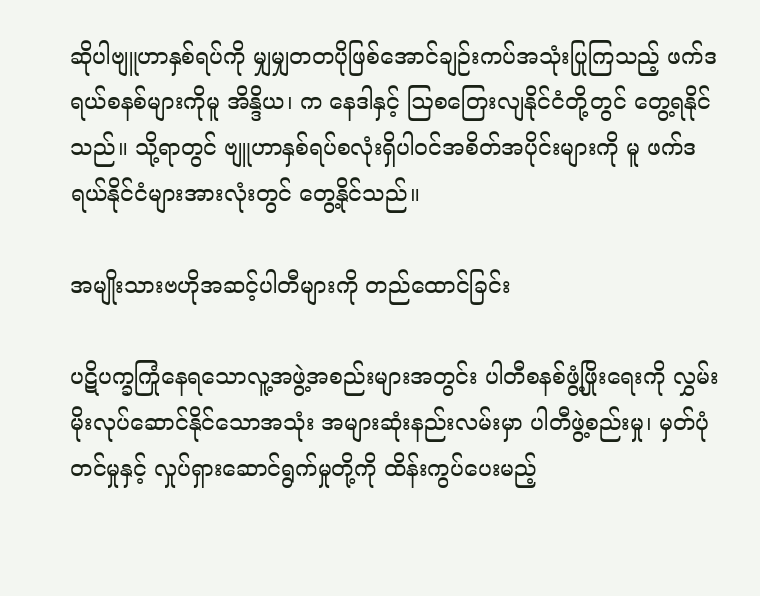ဆိုပါဗျူဟာနှစ်ရပ်ကို မျှမျှတတပိုဖြစ်အောင်ချဉ်းကပ်အသုံးပြုကြသည့် ဖက်ဒရယ်စနစ်များကိုမူ အိန္ဒိယ၊ က နေဒါနှင့် ဩစတြေးလျနိုင်ငံတို့တွင် တွေ့ရနိုင်သည်။ သို့ရာတွင် ဗျူဟာနှစ်ရပ်စလုံးရှိပါဝင်အစိတ်အပိုင်းများကို မူ ဖက်ဒရယ်နိုင်ငံများအားလုံးတွင် တွေ့နိုင်သည်။

အမျိုးသားဗဟိုအဆင့်ပါတီများကို တည်ထောင်ခြင်း

ပဋိပက္ခကြုံနေရသောလူ့အဖွဲ့အစည်းများအတွင်း ပါတီစနစ်ဖွံ့ဖြိုးရေးကို လွှမ်းမိုးလုပ်ဆောင်နိုင်သောအသုံး အများဆုံးနည်းလမ်းမှာ ပါတီဖွဲ့စည်းမှု၊ မှတ်ပုံတင်မှုနှင့် လှုပ်ရှားဆောင်ရွက်မှုတို့ကို ထိန်းကွပ်ပေးမည့်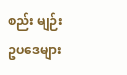စည်း မျဉ်းဥပဒေများ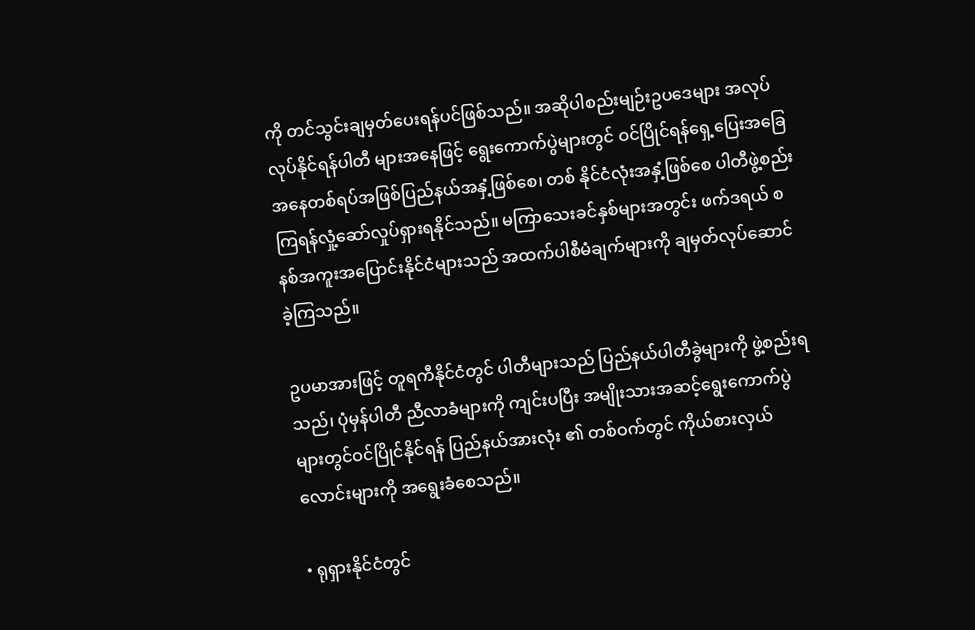ကို တင်သွင်းချမှတ်ပေးရန်ပင်ဖြစ်သည်။ အဆိုပါစည်းမျဉ်းဥပဒေများ အလုပ်လုပ်နိုင်ရန်ပါတီ များအနေဖြင့် ရွေးကောက်ပွဲများတွင် ဝင်ပြိုင်ရန်ရှေ့ပြေးအခြေအနေတစ်ရပ်အဖြစ်ပြည်နယ်အနှံ့ဖြစ်စေ၊ တစ် နိုင်ငံလုံးအနှံ့ဖြစ်စေ ပါတီဖွဲ့စည်းကြရန်လှုံ့ဆော်လှုပ်ရှားရနိုင်သည်။ မကြာသေးခင်နှစ်များအတွင်း ဖက်ဒရယ် စနစ်အကူးအပြောင်းနိုင်ငံများသည် အထက်ပါစီမံချက်များကို ချမှတ်လုပ်ဆောင်ခဲ့ကြသည်။

ဥပမာအားဖြင့် တူရကီနိုင်ငံတွင် ပါတီများသည် ပြည်နယ်ပါတီခွဲများကို ဖွဲ့စည်းရသည်၊ ပုံမှန်ပါတီ ညီလာခံများကို ကျင်းပပြီး အမျိုးသားအဆင့်ရွေးကောက်ပွဲများတွင်ဝင်ပြိုင်နိုင်ရန် ပြည်နယ်အားလုံး ၏ တစ်ဝက်တွင် ကိုယ်စားလှယ်လောင်းများကို အရွေးခံစေသည်။

• ရုရှားနိုင်ငံတွင်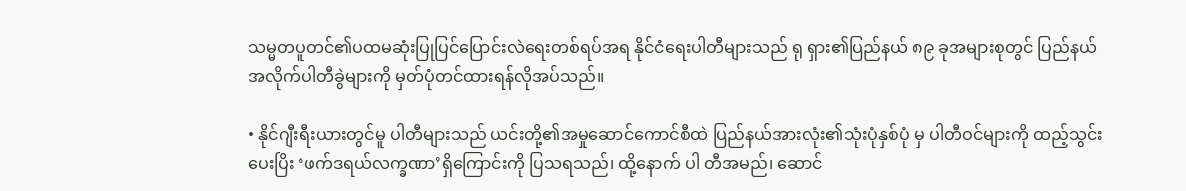သမ္မတပူတင်၏ပထမဆုံးပြုပြင်ပြောင်းလဲရေးတစ်ရပ်အရ နိုင်ငံရေးပါတီများသည် ရု ရှား၏ပြည်နယ် ၈၉ ခုအများစုတွင် ပြည်နယ်အလိုက်ပါတီခွဲများကို မှတ်ပုံတင်ထားရန်လိုအပ်သည်။

• နိုင်ဂျီးရီးယားတွင်မူ ပါတီများသည် ယင်းတို့၏အမှုဆောင်ကောင်စီထဲ ပြည်နယ်အားလုံး၏သုံးပုံနှစ်ပုံ မှ ပါတီဝင်များကို ထည့်သွင်းပေးပြိး ‘ဖက်ဒရယ်လက္ခဏာ’ရှိကြောင်းကို ပြသရသည်၊ ထို့နောက် ပါ တီအမည်၊ ဆောင်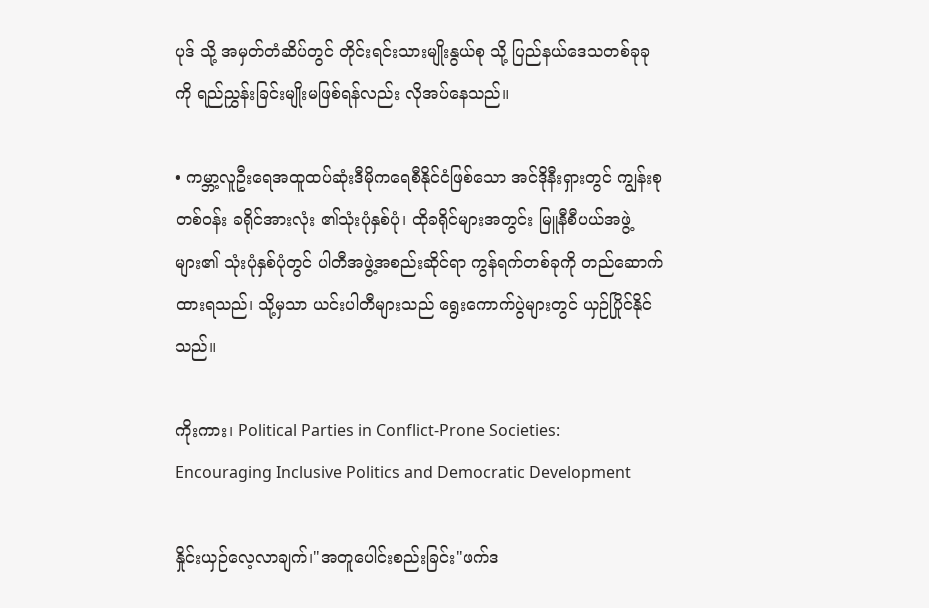ပုဒ် သို့ အမှတ်တံဆိပ်တွင် တိုင်းရင်းသားမျိုးနွယ်စု သို့ ပြည်နယ်ဒေသတစ်ခုခုကို ရည်ညွှန်းခြင်းမျိုးမဖြစ်ရန်လည်း လိုအပ်နေသည်။

• ကမ္ဘာ့လူဦးရေအထူထပ်ဆုံးဒီမိုကရေစီနိုင်ငံဖြစ်သော အင်ဒိုနီးရှားတွင် ကျွန်းစုတစ်ဝန်း ခရိုင်အားလုံး ၏သုံးပုံနှစ်ပုံ၊ ထိုခရိုင်များအတွင်း မြူနီစီပယ်အဖွဲ့များ၏ သုံးပုံနှစ်ပုံတွင် ပါတီအဖွဲ့အစည်းဆိုင်ရာ ကွန်ရက်တစ်ခုကို တည်ဆောက်ထားရသည်၊ သို့မှသာ ယင်းပါတီများသည် ရွေးကောက်ပွဲများတွင် ယှဉ်ပြိုင်နိုင်သည်။

ကိုးကား၊ Political Parties in Conflict-Prone Societies: Encouraging Inclusive Politics and Democratic Development

နှိုင်းယှဉ်လေ့လာချက်၊"အတူပေါင်းစည်းခြင်း"ဖက်ဒ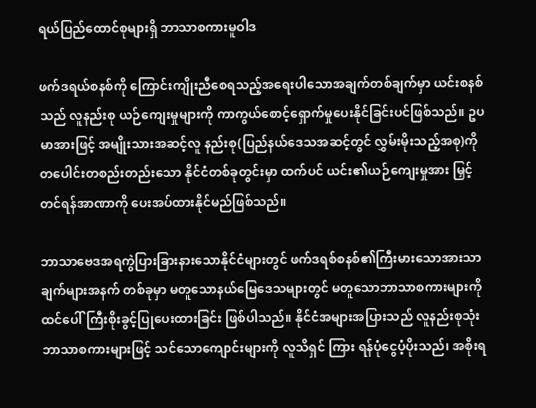ရယ်ပြည်ထောင်စုများရှိ ဘာသာစကားမူဝါဒ

ဖက်ဒရယ်စနစ်ကို ကြောင်းကျိုးညီစေရသည့်အရေးပါသောအချက်တစ်ချက်မှာ ယင်းစနစ်သည် လူနည်းစု ယဉ်ကျေးမှုများကို ကာကွယ်စောင့်ရှောက်မှုပေးနိုင်ခြင်းပင်ဖြစ်သည်။ ဥပမာအားဖြင့် အမျိုးသားအဆင့်လူ နည်းစု(ပြည်နယ်ဒေသအဆင့်တွင် လွှမ်းမိုးသည့်အစု)ကို တပေါင်းတစည်းတည်းသော နိုင်ငံတစ်ခုတွင်းမှာ ထက်ပင် ယင်း၏ယဉ်ကျေးမှုအား မြှင့်တင်ရန်အာဏာကို ပေးအပ်ထားနိုင်မည်ဖြစ်သည်။

ဘာသာဗေဒအရကွဲပြားခြားနားသောနိုင်ငံများတွင် ဖက်ဒရစ်စနစ်၏ကြီးမားသောအားသာချက်များအနက် တစ်ခုမှာ မတူသောနယ်မြေဒေသများတွင် မတူသောဘာသာစကားများကို ထင်ပေါ်ကြီးစိုးခွင့်ပြုပေးထားခြင်း ဖြစ်ပါသည်။ နိုင်ငံအများအပြားသည် လူနည်းစုသုံးဘာသာစကားများဖြင့် သင်သောကျောင်းများကို လူသိရှင် ကြား ရန်ပုံငွေပံ့ပိုးသည်၊ အစိုးရ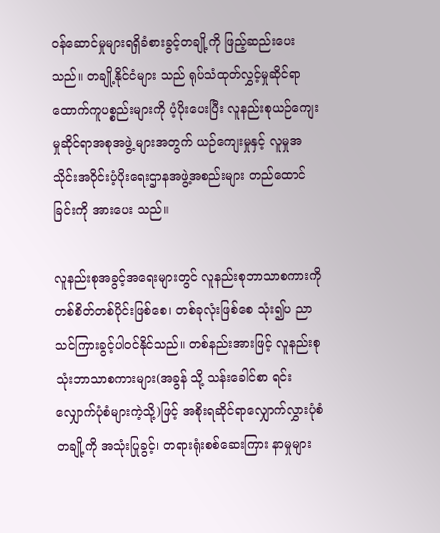ဝန်ဆောင်မှုများရရှိခံစားခွင့်တချို့ကို ဖြည့်ဆည်းပေးသည်။ တချို့နိုင်ငံများ သည် ရုပ်သံထုတ်လွှင့်မှုဆိုင်ရာထောက်ကူပစ္စည်းများကို ပံ့ပိုးပေးပြီး လူနည်းစုယဉ်ကျေးမှုဆိုင်ရာအစုအဖွဲ့ များအတွက် ယဉ်ကျေးမှုနှင့် လူမှုအသိုင်းအဝိုင်းပံ့ပိုးရေးဌာနအဖွဲ့အစည်းများ တည်ထောင်ခြင်းကို အားပေး သည်။

လူနည်းစုအခွင့်အရေးများတွင် လူနည်းစုဘာသာစကားကို တစ်စိတ်တစ်ပိုင်းဖြစ်စေ၊ တစ်ခုလုံးဖြစ်စေ သုံး၍ပ ညာသင်ကြားခွင့်ပါဝင်နိုင်သည်။ တစ်နည်းအားဖြင့် လူနည်းစုသုံးဘာသာစကားများ(အခွန် သို့ သန်းခေါင်စာ ရင်းလျှောက်ပုံစံများကဲ့သို့)ဖြင့် အစိုးရဆိုင်ရာလျှောက်လွှားပုံစံတချို့ကို အသုံးပြုခွင့်၊ တရားရုံးစစ်ဆေးကြား နာမှုများ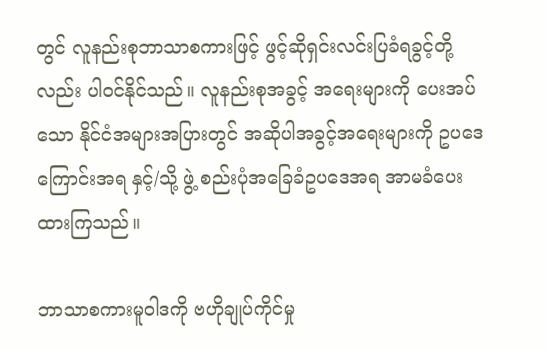တွင် လူနည်းစုဘာသာစကားဖြင့် ဖွင့်ဆိုရှင်းလင်းပြခံရခွင့်တို့လည်း ပါဝင်နိုင်သည်။ လူနည်းစုအခွင့် အရေးများကို ပေးအပ်သော နိုင်ငံအများအပြားတွင် အဆိုပါအခွင့်အရေးများကို ဥပဒေကြောင်းအရ နှင့်/သို့ ဖွဲ့ စည်းပုံအခြေခံဥပဒေအရ အာမခံပေးထားကြသည်။

ဘာသာစကားမူဝါဒကို ဗဟိုချုပ်ကိုင်မှု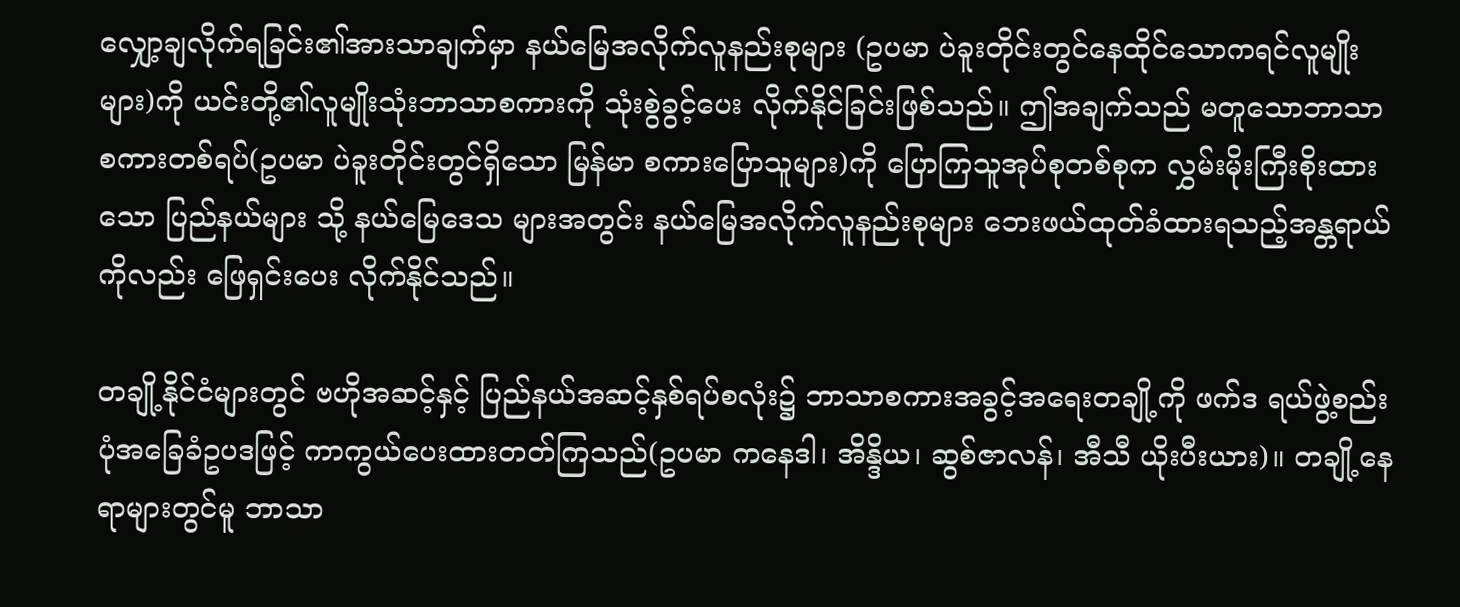လျှော့ချလိုက်ရခြင်း၏အားသာချက်မှာ နယ်မြေအလိုက်လူနည်းစုများ (ဥပမာ ပဲခူးတိုင်းတွင်နေထိုင်သောကရင်လူမျိုးများ)ကို ယင်းတို့၏လူမျိုးသုံးဘာသာစကားကို သုံးစွဲခွင့်ပေး လိုက်နိုင်ခြင်းဖြစ်သည်။ ဤအချက်သည် မတူသောဘာသာစကားတစ်ရပ်(ဥပမာ ပဲခူးတိုင်းတွင်ရှိသော မြန်မာ စကားပြောသူများ)ကို ပြောကြသူအုပ်စုတစ်စုက လွှမ်းမိုးကြီးစိုးထားသော ပြည်နယ်များ သို့ နယ်မြေဒေသ များအတွင်း နယ်မြေအလိုက်လူနည်းစုများ ဘေးဖယ်ထုတ်ခံထားရသည့်အန္တရာယ်ကိုလည်း ဖြေရှင်းပေး လိုက်နိုင်သည်။

တချို့နိုင်ငံများတွင် ဗဟိုအဆင့်နှင့် ပြည်နယ်အဆင့်နှစ်ရပ်စလုံး၌ ဘာသာစကားအခွင့်အရေးတချို့ကို ဖက်ဒ ရယ်ဖွဲ့စည်းပုံအခြေခံဥပဒဖြင့် ကာကွယ်ပေးထားတတ်ကြသည်(ဥပမာ ကနေဒါ၊ အိန္ဒိယ၊ ဆွစ်ဇာလန်၊ အီသီ ယိုးပီးယား)။ တချို့နေရာများတွင်မူ ဘာသာ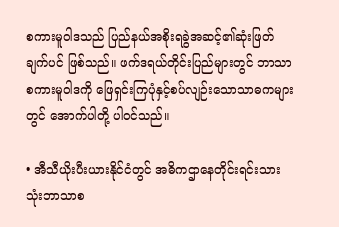စကားမူဝါဒသည် ပြည်နယ်အစိုးရခွဲအဆင့်၏ဆုံးဖြတ်ချက်ပင် ဖြစ်သည်။ ဖက်ဒရယ်တိုင်းပြည်များတွင် ဘာသာစကားမူဝါဒကို ဖြေရှင်းကြပုံနှင့်စပ်လျဉ်းသောသာဓကများ တွင် အောက်ပါတို့ ပါဝင်သည်။

• အီသီယိုးပီးယားနိုင်ငံတွင် အဓိကဌာနေတိုင်းရင်းသားသုံးဘာသာစ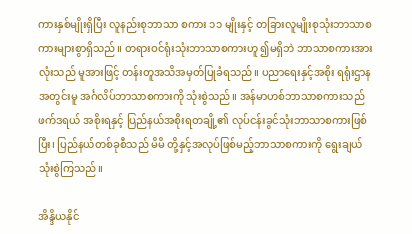ကားနှစ်မျိုးရှိပြီး လူနည်းစုဘာသာ စကား ၁၁ မျိုးနှင့် တခြားလူမျိုးစုသုံးဘာသာစကားများစွာရှိသည်။ တရားဝင်ရုံးသုံးဘာသာစကားဟူ ၍မရှိဘဲ ဘာသာစကားအားလုံးသည် မူအားဖြင့် တန်းတူအသိအမှတ်ပြုခံရသည်။ ပညာရေးနှင့်အစိုး ရရုံးဌာနအတွင်းမူ အင်္ဂလိပ်ဘာသာစကားကို သုံးစွဲသည်။ အန်မာဟစ်ဘာသာစကားသည် ဖက်ဒရယ် အစိုးရနှင့် ပြည်နယ်အစိုးရတချို့၏ လုပ်ငန်းခွင်သုံးဘာသာစကားဖြစ်ပြီး၊ ပြည်နယ်တစ်ခုစီသည် မိမိ တို့နှင့်အလုပ်ဖြစ်မည့်ဘာသာစကားကို ရွေးချယ်သုံးစွဲကြသည်။

အိန္ဒိယနိုင်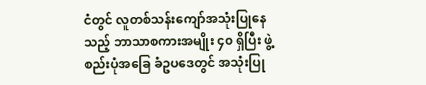ငံတွင် လူတစ်သန်းကျော်အသုံးပြုနေသည့် ဘာသာစကားအမျိုး ၄၀ ရှိပြီး ဖွဲ့စည်းပုံအခြေ ခံဥပဒေတွင် အသုံးပြု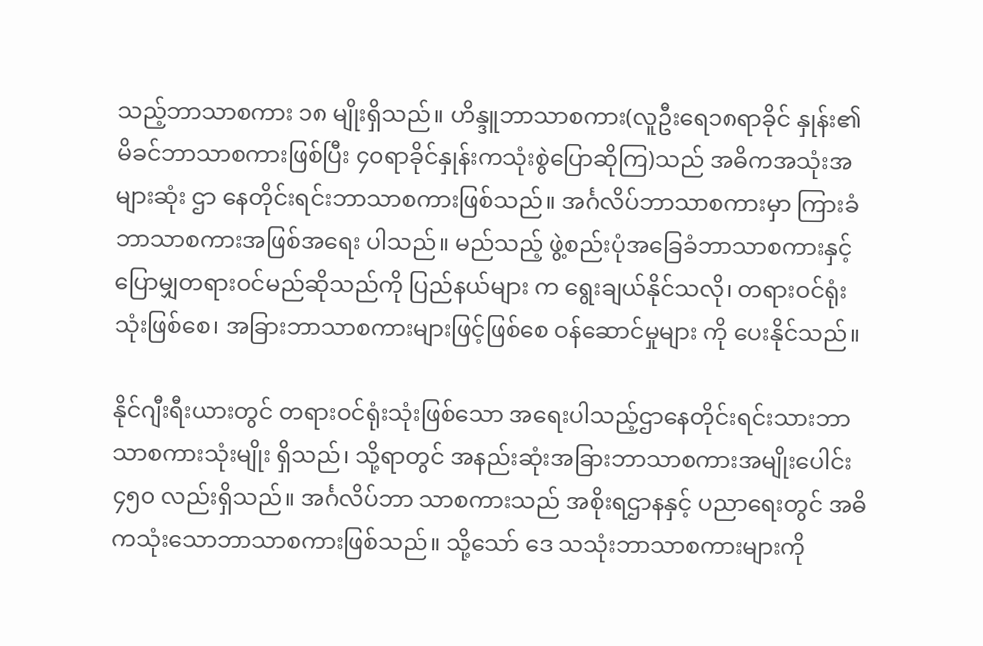သည့်ဘာသာစကား ၁၈ မျိုးရှိသည်။ ဟိန္ဒူဘာသာစကား(လူဦးရေ၁၈ရာခိုင် နှုန်း၏မိခင်ဘာသာစကားဖြစ်ပြီး ၄၀ရာခိုင်နှုန်းကသုံးစွဲပြောဆိုကြ)သည် အဓိကအသုံးအများဆုံး ဌာ နေတိုင်းရင်းဘာသာစကားဖြစ်သည်။ အင်္ဂလိပ်ဘာသာစကားမှာ ကြားခံဘာသာစကားအဖြစ်အရေး ပါသည်။ မည်သည့် ဖွဲ့စည်းပုံအခြေခံဘာသာစကားနှင့်ပြောမျှတရားဝင်မည်ဆိုသည်ကို ပြည်နယ်များ က ရွေးချယ်နိုင်သလို၊ တရားဝင်ရုံးသုံးဖြစ်စေ၊ အခြားဘာသာစကားများဖြင့်ဖြစ်စေ ဝန်ဆောင်မှုများ ကို ပေးနိုင်သည်။

နိုင်ဂျီးရီးယားတွင် တရားဝင်ရုံးသုံးဖြစ်သော အရေးပါသည့်ဌာနေတိုင်းရင်းသားဘာသာစကားသုံးမျိုး ရှိသည်၊ သို့ရာတွင် အနည်းဆုံးအခြားဘာသာစကားအမျိုးပေါင်း ၄၅၀ လည်းရှိသည်။ အင်္ဂလိပ်ဘာ သာစကားသည် အစိုးရဌာနနှင့် ပညာရေးတွင် အဓိကသုံးသောဘာသာစကားဖြစ်သည်။ သို့သော် ဒေ သသုံးဘာသာစကားများကို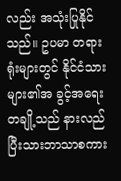လည်း အသုံးပြုနိုင်သည်။ ဥပမာ တရားရုံးများတွင် နိုင်ငံသားများ၏အ ခွင့်အရေးတချို့သည် နားလည်ပြီးသားဘာသာစကား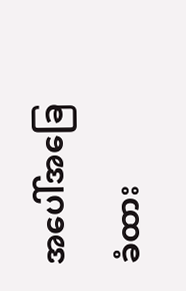အပေါ်အခြေခံထား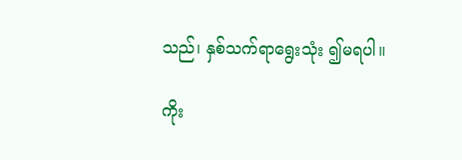သည်၊ နှစ်သက်ရာရွေးသုံး ၍မရပါ။

ကိုး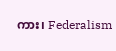ကား၊ Federalism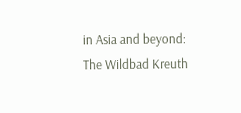in Asia and beyond: The Wildbad Kreuth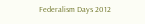Federalism Days 2012